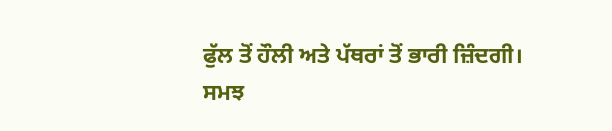ਫੁੱਲ ਤੋਂ ਹੌਲੀ ਅਤੇ ਪੱਥਰਾਂ ਤੋਂ ਭਾਰੀ ਜ਼ਿੰਦਗੀ।
ਸਮਝ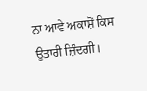ਨਾ ਆਵੇ ਅਕਾਸ਼ੋਂ ਕਿਸ ਉਤਾਰੀ ਜ਼ਿੰਦਗੀ।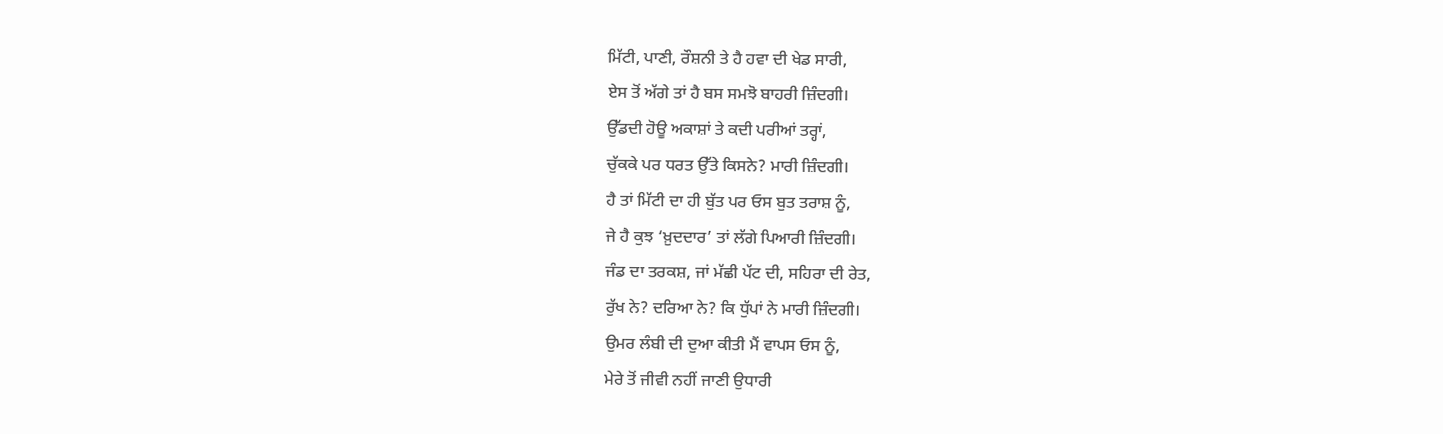ਮਿੱਟੀ, ਪਾਣੀ, ਰੌਸ਼ਨੀ ਤੇ ਹੈ ਹਵਾ ਦੀ ਖੇਡ ਸਾਰੀ,
ਏਸ ਤੋਂ ਅੱਗੇ ਤਾਂ ਹੈ ਬਸ ਸਮਝੋ ਬਾਹਰੀ ਜ਼ਿੰਦਗੀ।
ਉੱਡਦੀ ਹੋਊ ਅਕਾਸ਼ਾਂ ਤੇ ਕਦੀ ਪਰੀਆਂ ਤਰ੍ਹਾਂ,
ਚੁੱਕਕੇ ਪਰ ਧਰਤ ਉੱਤੇ ਕਿਸਨੇ? ਮਾਰੀ ਜ਼ਿੰਦਗੀ।
ਹੈ ਤਾਂ ਮਿੱਟੀ ਦਾ ਹੀ ਬੁੱਤ ਪਰ ਓਸ ਬੁਤ ਤਰਾਸ਼ ਨੂੰ,
ਜੇ ਹੈ ਕੁਝ ‘ਖ਼ੁਦਦਾਰ’ ਤਾਂ ਲੱਗੇ ਪਿਆਰੀ ਜ਼ਿੰਦਗੀ।
ਜੰਡ ਦਾ ਤਰਕਸ਼, ਜਾਂ ਮੱਛੀ ਪੱਟ ਦੀ, ਸਹਿਰਾ ਦੀ ਰੇਤ,
ਰੁੱਖ ਨੇ? ਦਰਿਆ ਨੇ? ਕਿ ਧੁੱਪਾਂ ਨੇ ਮਾਰੀ ਜ਼ਿੰਦਗੀ।
ਉਮਰ ਲੰਬੀ ਦੀ ਦੁਆ ਕੀਤੀ ਮੈਂ ਵਾਪਸ ਓਸ ਨੂੰ,
ਮੇਰੇ ਤੋਂ ਜੀਵੀ ਨਹੀਂ ਜਾਣੀ ਉਧਾਰੀ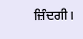ਜ਼ਿੰਦਗੀ।